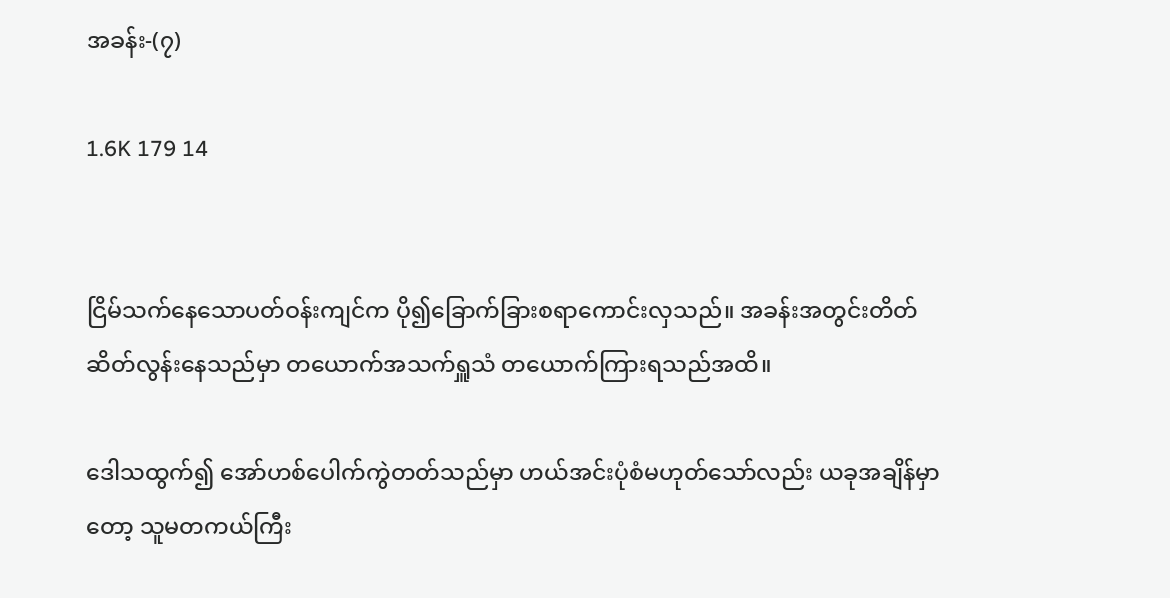အခန်း-(၇)

1.6K 179 14


ငြိမ်သက်နေသောပတ်ဝန်းကျင်က ပို၍ခြောက်ခြားစရာကောင်းလှသည်။ အခန်းအတွင်းတိတ်ဆိတ်လွန်းနေသည်မှာ တယောက်အသက်ရှူသံ တယောက်ကြားရသည်အထိ။

ဒေါသထွက်၍ အော်ဟစ်ပေါက်ကွဲတတ်သည်မှာ ဟယ်အင်းပုံစံမဟုတ်သော်လည်း ယခုအချိန်မှာတော့ သူမတကယ်ကြီး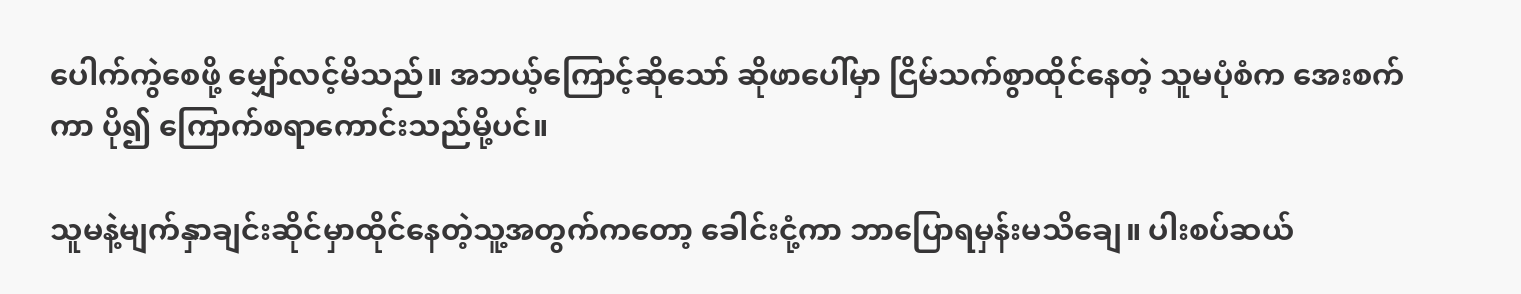ပေါက်ကွဲစေဖို့ မျှော်လင့်မိသည်။ အဘယ့်ကြောင့်ဆိုသော် ဆိုဖာပေါ်မှာ ငြိမ်သက်စွာထိုင်နေတဲ့ သူမပုံစံက အေးစက်ကာ ပို၍ ကြောက်စရာကောင်းသည်မို့ပင်။

သူမနဲ့မျက်နှာချင်းဆိုင်မှာထိုင်နေတဲ့သူ့အတွက်ကတော့ ခေါင်းငုံ့ကာ ဘာပြောရမှန်းမသိချေ။ ပါးစပ်ဆယ်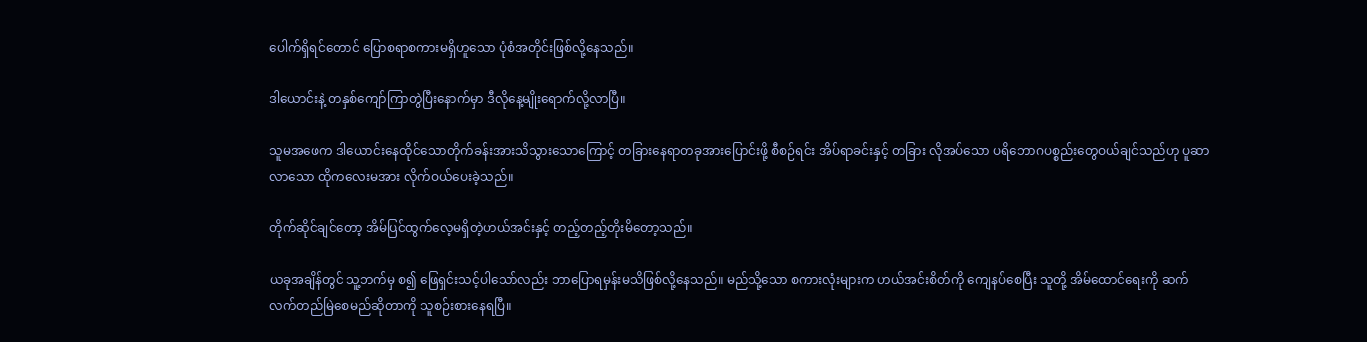ပေါက်ရှိရင်တောင် ပြောစရာစကားမရှိဟူသော ပုံစံအတိုင်းဖြစ်လို့နေသည်။

ဒါယောင်းနဲ့ တနှစ်ကျော်ကြာတွဲပြီးနောက်မှာ ဒီလိုနေ့မျိုးရောက်လို့လာပြီ။

သူမအဖေက ဒါယောင်းနေထိုင်သောတိုက်ခန်းအားသိသွားသောကြောင့် ‌တခြားနေရာတခုအားပြောင်းဖို့ စီစဉ်ရင်း အိပ်ရာခင်းနှင့် တခြား လိုအပ်သော ပရိဘောဂပစ္စည်းတွေဝယ်ချင်သည်ဟု ပူဆာလာသော ထိုကလေးမအား လိုက်ဝယ်ပေးခဲ့သည်။

တိုက်ဆိုင်ချင်တော့ အိမ်ပြင်ထွက်လေ့မရှိတဲ့ဟယ်အင်းနှင့် တည့်တည့်တိုးမိတော့သည်။

ယခုအချိန်‌တွင် သူ့ဘက်မှ စ၍ ဖြေရှင်းသင့်ပါသော်လည်း ဘာပြောရမှန်းမသိဖြစ်လို့နေသည်။ မည်သို့သော စကားလုံးများက ဟယ်အင်းစိတ်ကို ကျေနပ်စေပြီး သူတို့ အိမ်ထောင်ရေးကို ဆက်လက်တည်မြဲစေမည်ဆိုတာကို သူစဉ်းစားနေရပြီ။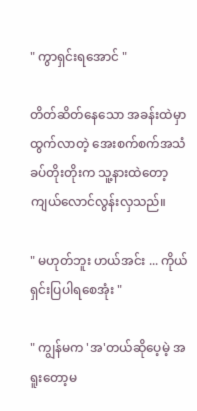" ကွာရှင်းရအောင် "

တိတ်ဆိတ်နေသော အခန်းထဲမှာထွက်လာတဲ့ အေးစက်စက်အသံခပ်တိုးတိုးက သူ့နားထဲတော့ ကျယ်လောင်လွန်းလှသည်။

" မဟုတ်ဘူး ဟယ်အင်း ... ကိုယ်ရှင်းပြပါရစေအုံး "

" ကျွန်မက 'အ'တယ်ဆိုပေ့မဲ့ အရူးတော့မ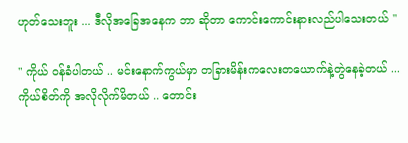ဟုတ်သေးဘူး ... ဒီလိုအခြေ‌အနေက ဘာ ဆိုတာ ကောင်းကောင်းနားလည်ပါသေးတယ် "

" ကိုယ် ဝန်ခံပါတယ် .. မင်းနောက်ကွယ်မှာ တခြားမိန်းကလေးတယောက်နဲ့တွဲနေခဲ့တယ် ... ကိုယ်စိတ်ကို အလိုလိုက်မိတယ် .. တောင်း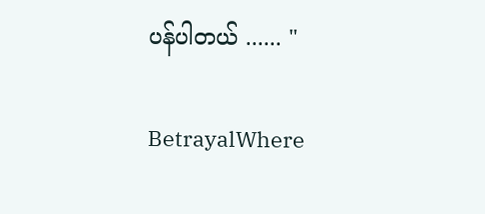ပန်ပါတယ် ...... "

BetrayalWhere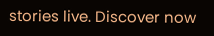stories live. Discover now